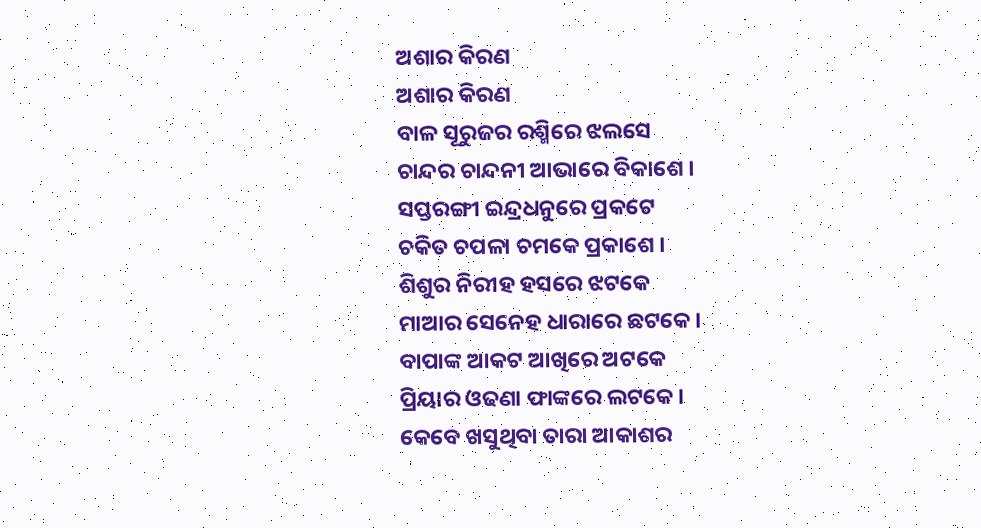ଅଶାର କିରଣ
ଅଶାର କିରଣ
ବାଳ ସୂରୁଜର ରଶ୍ମିରେ ଝଲସେ
ଚାନ୍ଦର ଚାନ୍ଦନୀ ଆଭାରେ ବିକାଶେ ।
ସପ୍ତରଙ୍ଗୀ ଇନ୍ଦ୍ରଧନୁରେ ପ୍ରକଟେ
ଚକିତ ଚପଳା ଚମକେ ପ୍ରକାଶେ ।
ଶିଶୁର ନିରୀହ ହସରେ ଝଟକେ
ମାଆର ସେନେହ ଧାରାରେ ଛଟକେ।
ବାପାଙ୍କ ଆକଟ ଆଖିରେ ଅଟକେ
ପ୍ରିୟାର ଓଢଣା ଫାଙ୍କରେ ଲଟକେ।
କେବେ ଖସୁଥିବା ତାରା ଆକାଶର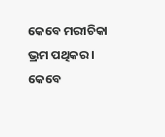କେବେ ମରୀଚିକା ଭ୍ରମ ପଥିକର।
କେବେ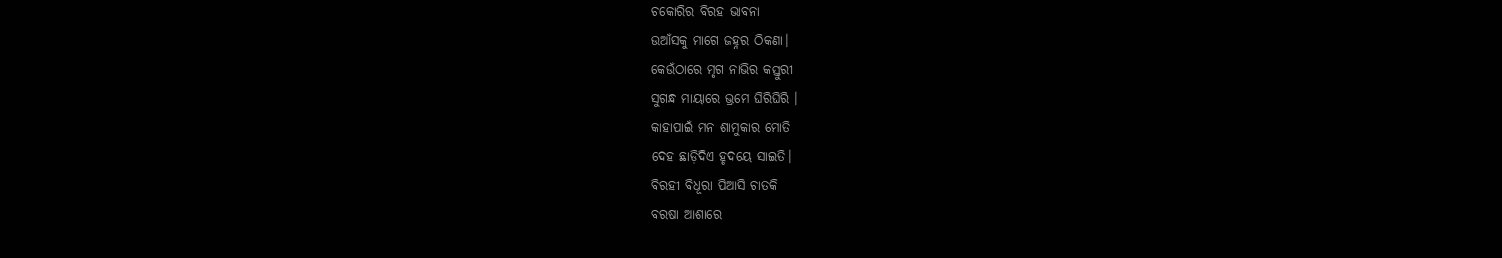ଚକୋରିର ବିରହ ଭାବନା
ଉଆଁସକୁ ମାଗେ ଜହ୍ନର ଠିକଣା।
କେଉଁଠାରେ ମୃଗ ନାଭିର କସ୍ତୁରୀ
ସୁଗନ୍ଧ ମାୟାରେ ଭ୍ରମେ ଘିରିଘିରି ।
କାହାପାଇଁ ମନ ଶାମୁକାର ମୋତି
ଦେହ ଛାଡ଼ିଦିଏ ହୃଦୟେ ସାଇତି।
ବିରହୀ ବିଧୂରା ପିଆସି ଚାତକି
ବରଷା ଆଶାରେ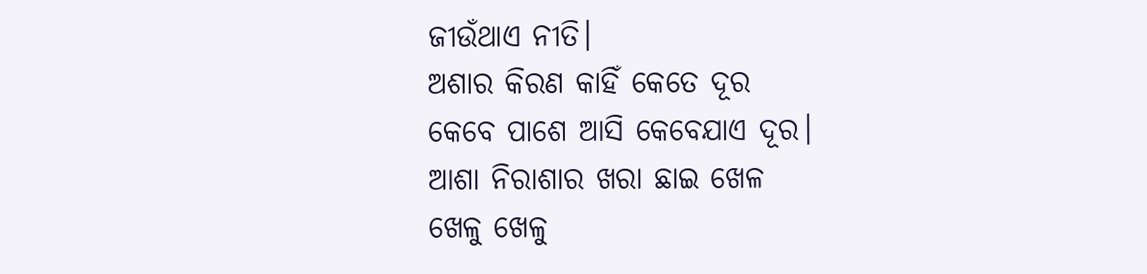ଜୀଉଁଥାଏ ନୀତି।
ଅଶାର କିରଣ କାହିଁ କେତେ ଦୂର
କେବେ ପାଶେ ଆସି କେବେଯାଏ ଦୂର।
ଆଶା ନିରାଶାର ଖରା ଛାଇ ଖେଳ
ଖେଳୁ ଖେଳୁ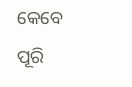କେବେ ପୂରି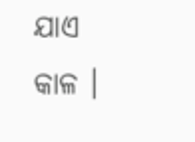ଯାଏ କାଳ ।